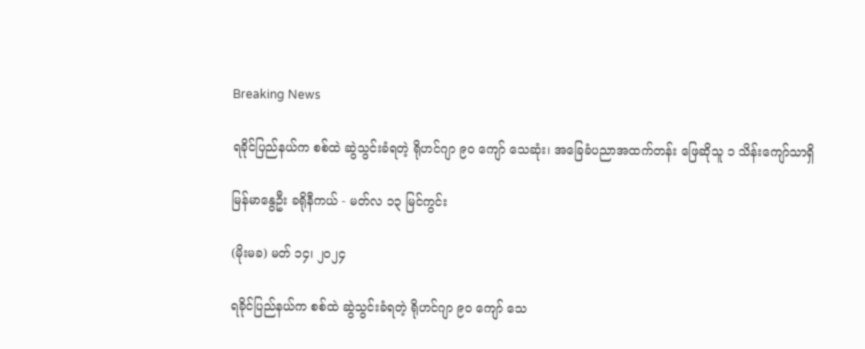Breaking News

ရခိုင်ပြည်နယ်က စစ်ထဲ ဆွဲသွင်းခံရတဲ့ ရိုဟင်ဂျာ ၉၀ ကျော် သေဆုံး၊ အခြေခံပညာအထက်တန်း ဖြေဆိုသူ ၁ သိန်းကျော်သာရှိ

မြန်မာနွေဦး ခရိုနီကယ် - မတ်လ ၁၃ မြင်ကွင်း

(မိုးမခ) မတ် ၁၄၊ ၂၀၂၄

ရခိုင်ပြည်နယ်က စစ်ထဲ ဆွဲသွင်းခံရတဲ့ ရိုဟင်ဂျာ ၉၀ ကျော် သေ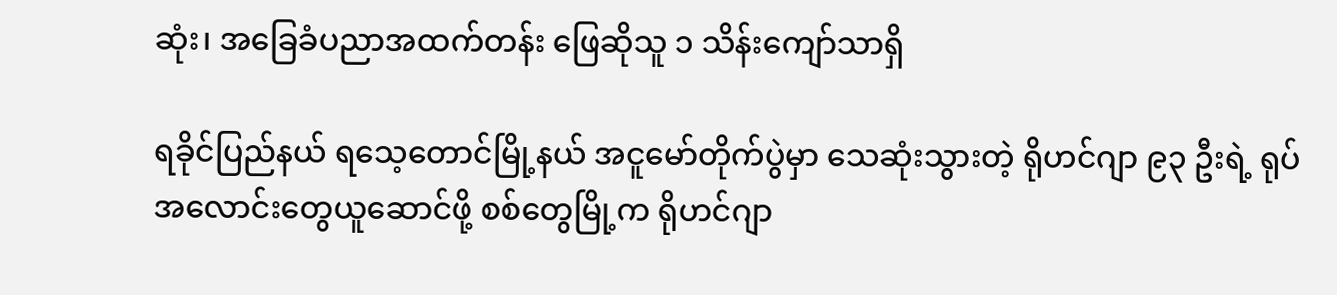ဆုံး၊ အခြေခံပညာအထက်တန်း ဖြေဆိုသူ ၁ သိန်းကျော်သာရှိ

ရခိုင်ပြည်နယ် ရသေ့တောင်မြို့နယ် အငူမော်တိုက်ပွဲမှာ သေဆုံးသွားတဲ့ ရိုဟင်ဂျာ ၉၃ ဦးရဲ့ ရုပ်အလောင်းတွေယူဆောင်ဖို့ စစ်တွေမြို့က ရိုဟင်ဂျာ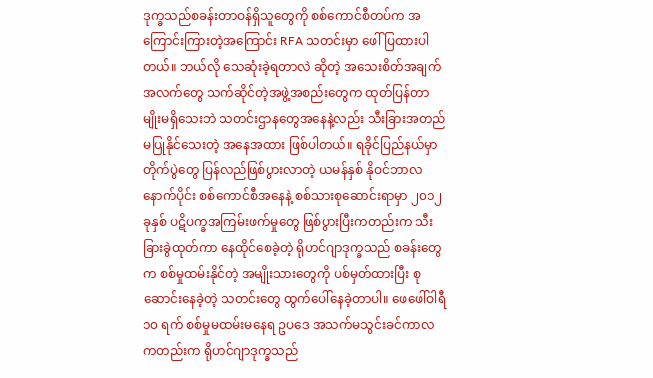ဒုက္ခသည်စခန်းတာဝန်ရှိသူတွေကို စစ်ကောင်စီတပ်က အကြောင်းကြားတဲ့အကြောင်း RFA သတင်းမှာ ဖေါ်ပြထားပါတယ်။ ဘယ်လို သေဆုံးခဲ့ရတာလဲ ဆိုတဲ့ အသေးစိတ်အချက်အလက်တွေ သက်ဆိုင်တဲ့အဖွဲ့အစည်းတွေက ထုတ်ပြန်တာမျိုးမရှိသေးဘဲ သတင်းဌာနတွေအနေနဲ့လည်း သီးခြားအတည်မပြုနိုင်သေးတဲ့ အနေအထား ဖြစ်ပါတယ်။ ရခိုင်ပြည်နယ်မှာ တိုက်ပွဲတွေ ပြန်လည်ဖြစ်ပွားလာတဲ့ ယမန်နှစ် နိုဝင်ဘာလ နောက်ပိုင်း စစ်ကောင်စီအနေနဲ့ စစ်သားစုဆောင်းရာမှာ ၂၀၁၂ ခုနှစ် ပဋိပက္ခအကြမ်းဖက်မှုတွေ ဖြစ်ပွားပြီးကတည်းက သီးခြားခွဲထုတ်ကာ နေထိုင်စေခဲ့တဲ့ ရိုဟင်ဂျာဒုက္ခသည် စခန်းတွေက စစ်မှုထမ်းနိုင်တဲ့ အမျိုးသားတွေကို ပစ်မှတ်ထားပြီး စုဆောင်းနေခဲ့တဲ့ သတင်းတွေ ထွက်ပေါ်နေခဲ့တာပါ။ ဖေဖေါ်ဝါရီ ၁၀ ရက် စစ်မှုမထမ်းမနေရ ဥပဒေ အသက်မသွင်းခင်ကာလကတည်းက ရိုဟင်ဂျာဒုက္ခသည်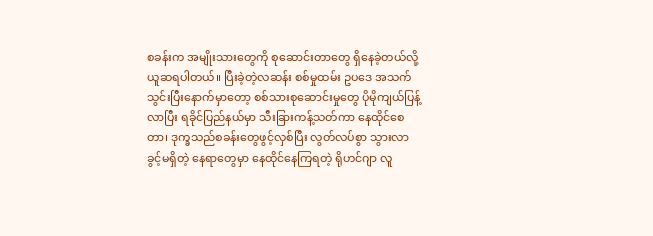စခန်းက အမျိုးသားတွေကို စုဆောင်းတာတွေ ရှိနေခဲ့တယ်လို့ ယူဆရပါတယ်။ ပြီးခဲ့တဲ့လဆန်း စစ်မှုထမ်း ဥပဒေ အသက်သွင်းပြီးနောက်မှာတော့ စစ်သားစုဆောင်းမှုတွေ ပိုမိုကျယ်ပြန့်လာပြီး ရခိုင်ပြည်နယ်မှာ သီးခြားကန့်သတ်ကာ နေထိုင်စေတာ၊ ဒုက္ခသည်စခန်းတွေဖွင့်လှစ်ပြီး လွတ်လပ်စွာ သွားလာခွင့်မရှိတဲ့ နေရာတွေမှာ နေထိုင်နေကြရတဲ့ ရိုဟင်ဂျာ လူ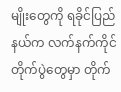မျိုးတွေကို ရခိုင်ပြည်နယ်က လက်နက်ကိုင် တိုက်ပွဲတွေမှာ တိုက်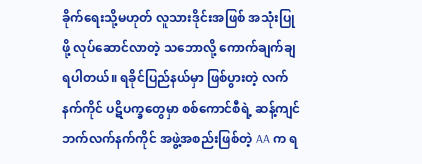ခိုက်ရေးသို့မဟုတ် လူသားဒိုင်းအဖြစ် အသုံးပြုဖို့ လုပ်ဆောင်လာတဲ့ သဘောလို့ ကောက်ချက်ချရပါတယ်။ ရခိုင်ပြည်နယ်မှာ ဖြစ်ပွားတဲ့ လက်နက်ကိုင် ပဋိပက္ခတွေမှာ စစ်ကောင်စီရဲ့ ဆန့်ကျင်ဘက်လက်နက်ကိုင် အဖွဲ့အစည်းဖြစ်တဲ့ AA က ရ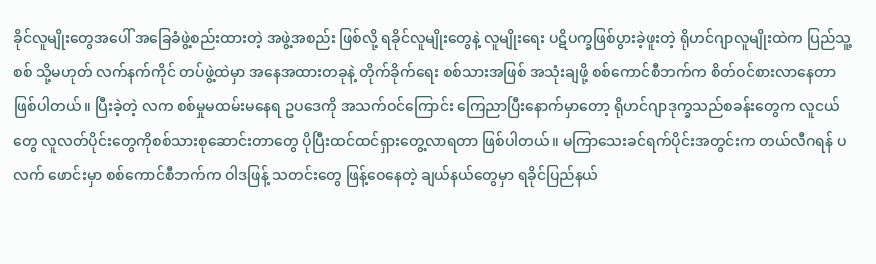ခိုင်လူမျိုးတွေအပေါ် အခြေခံဖွဲ့စည်းထားတဲ့ အဖွဲ့အစည်း ဖြစ်လို့ ရခိုင်လူမျိုးတွေနဲ့ လူမျိုးရေး ပဋိပက္ခဖြစ်ပွားခဲ့ဖူးတဲ့ ရိုဟင်ဂျာလူမျိုးထဲက ပြည်သူ့စစ် သို့မဟုတ် လက်နက်ကိုင် တပ်ဖွဲ့ထဲမှာ အနေအထားတခုနဲ့ တိုက်ခိုက်ရေး စစ်သားအဖြစ် အသုံးချဖို့ စစ်ကောင်စီဘက်က စိတ်ဝင်စားလာနေတာ ဖြစ်ပါတယ်။ ပြီးခဲ့တဲ့ လက စစ်မှုမထမ်းမနေရ ဥပဒေကို အသက်ဝင်ကြောင်း ကြေညာပြီးနောက်မှာတော့ ရိုဟင်ဂျာဒုက္ခသည်စခန်းတွေက လူငယ်တွေ လူလတ်ပိုင်းတွေကိုစစ်သားစုဆောင်းတာတွေ ပိုပြီးထင်ထင်ရှားတွေ့လာရတာ ဖြစ်ပါတယ်။ မကြာသေးခင်ရက်ပိုင်းအတွင်းက တယ်လီဂရန် ပလက် ဖောင်းမှာ စစ်ကောင်စီဘက်က ဝါဒဖြန့် သတင်းတွေ ဖြန့်ဝေနေတဲ့ ချယ်နယ်တွေမှာ ရခိုင်ပြည်နယ်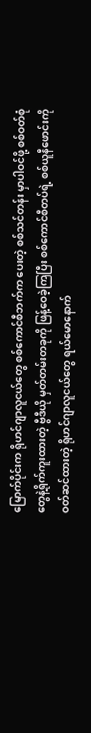မြောက်ပိုင်းက ရိုဟင်ဂျာလူငယ်တွေ စစ်ကောင်စီဘက်က ပေးတဲ့ စစ်သင်တန်း မှာပါဝင်ဖို့ စစ်ဝတ်စုံတွေနဲ့ရိုက်ကူးထားတဲ့ ဗွီဒီယို မှတ်တမ်းတခုကို ဖြန့်ဝေခဲ့ကြပြီး စစ်ကောင်စီတပ်ရဲ့ စစ်ယူနီဖောင်းကိုဝတ်ဆင်ထားတဲ့ ရိုဟင်ဂျာလူငယ်တွေ ရယ်မောနောက်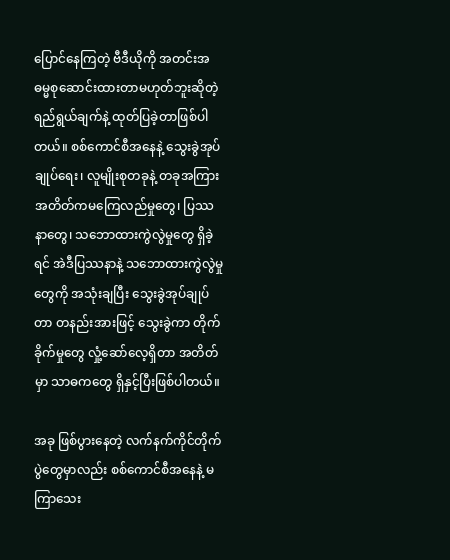ပြောင်နေကြတဲ့ ဗီဒီယိုကို အတင်းအဓမ္မစုဆောင်းထားတာမဟုတ်ဘူးဆိုတဲ့ ရည်ရွယ်ချက်နဲ့ ထုတ်ပြခဲ့တာဖြစ်ပါတယ်။ စစ်ကောင်စီအနေနဲ့ သွေးခွဲအုပ်ချုပ်ရေး၊ လူမျိုးစုတခုနဲ့ တခုအကြား အတိတ်ကမကြေလည်မှုတွေ၊ ပြဿနာတွေ၊ သဘောထားကွဲလွဲမှုတွေ ရှိခဲ့ရင် အဲဒီပြဿနာနဲ့ သဘောထားကွဲလွဲမှုတွေကို အသုံးချပြီး သွေးခွဲအုပ်ချုပ်တာ တနည်းအားဖြင့် သွေးခွဲကာ တိုက်ခိုက်မှုတွေ လှုံ့ဆော်လေ့ရှိတာ အတိတ်မှာ သာဓကတွေ ရှိနှင့်ပြီးဖြစ်ပါတယ်။

အခု ဖြစ်ပွားနေတဲ့ လက်နက်ကိုင်တိုက်ပွဲတွေမှာလည်း စစ်ကောင်စီအနေနဲ့ မကြာသေး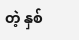တဲ့ နှစ်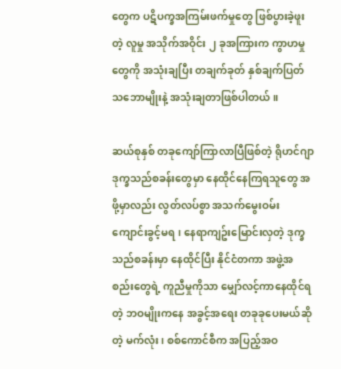တွေက ပဋိပက္ခအကြမ်းဖက်မှုတွေ ဖြစ်ပွားခဲ့ဖူးတဲ့ လူမှု အသိုက်အဝိုင်း ၂ ခုအကြားက ကွာဟမှုတွေကို အသုံးချပြီး တချက်ခုတ် နှစ်ချက်ပြတ် သဘောမျိုးနဲ့ အသုံးချတာဖြစ်ပါတယ်။

ဆယ်စုနှစ် တခုကျော်ကြာလာပြီဖြစ်တဲ့ ရိုဟင်ဂျာ ဒုက္ခသည်စခန်းတွေမှာ နေထိုင်နေကြရသူတွေ အဖို့မှာလည်း လွတ်လပ်စွာ အသက်မွေးဝမ်းကျောင်းခွင့်မရ၊ နေရာကျဥ်းမြောင်းလှတဲ့ ဒုက္ခသည်စခန်းမှာ နေထိုင်ပြီး နိုင်ငံတကာ အဖွဲ့အစည်းတွေရဲ့ ကူညီမှုကိုသာ မျှော်လင့်ကာနေထိုင်ရတဲ့ ဘဝမျိုးကနေ အခွင့်အရေး တခုခုပေးမယ်ဆိုတဲ့ မက်လုံး၊ စစ်ကောင်စီက အပြည့်အဝ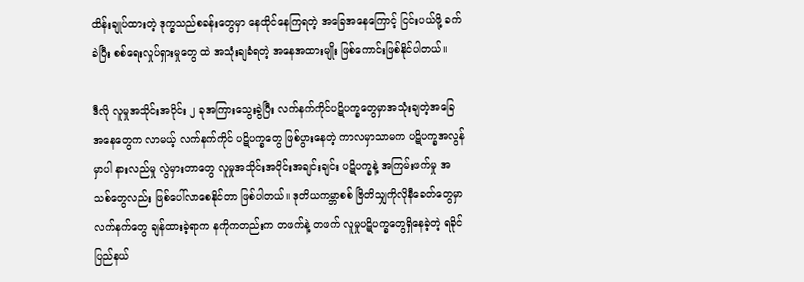ထိန်းချုပ်ထားတဲ့ ဒုက္ခသည်စခန်းတွေမှာ နေထိုင်နေကြရတဲ့ အခြေအနေကြောင့် ငြင်းပယ်ဖို့ ခက်ခဲပြီး စစ်ရေးလှုပ်ရှားမှုတွေ ထဲ အသုံးချခံရတဲ့ အနေအထားမျိုး ဖြစ်ကောင်းဖြစ်နိုင်ပါတယ်။

ဒီလို လူမှုအသိုင်းအဝိုင်း ၂ ခုအကြားသွေးခွဲပြီး လက်နက်ကိုင်ပဋိပက္ခတွေမှာအသုံးချတဲ့အခြေ အနေတွေက လာမယ့် လက်နက်ကိုင် ပဋိပက္ခတွေ ဖြစ်ပွားနေတဲ့ ကာလမှာသာမက ပဋိပက္ခအလွန်မှာပါ နားလည်မှု လွဲမှားတာတွေ လူမှုအသိုင်းအဝိုင်းအချင်းချင်း ပဋိပက္ခနဲ့ အကြမ်းဖက်မှု အသစ်တွေလည်း ဖြစ်ပေါ်လာစေနိုင်တာ ဖြစ်ပါတယ်။ ဒုတိယကမ္ဘာစစ် ဗြိတိသျှကိုလိုနီခေတ်တွေမှာ လက်နက်တွေ ချန်ထားခဲ့ရာက နကိုကတည်းက တဖက်နဲ့ တဖက် လူမှုပဋိပက္ခတွေရှိနေခဲ့တဲ့ ရခိုင်ပြည်နယ်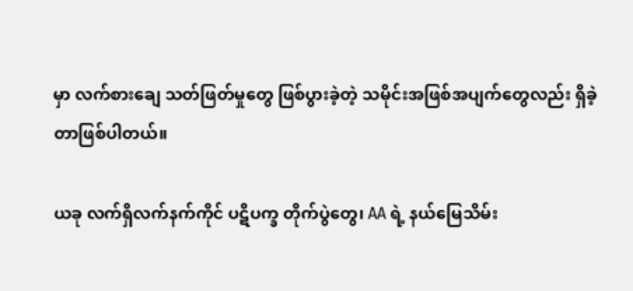မှာ လက်စားချေ သတ်ဖြတ်မှုတွေ ဖြစ်ပွားခဲ့တဲ့ သမိုင်းအဖြစ်အပျက်တွေလည်း ရှိခဲ့တာဖြစ်ပါတယ်။

ယခု လက်ရှိလက်နက်ကိုင် ပဋိပက္ခ တိုက်ပွဲတွေ၊ AA ရဲ့ နယ်မြေသိမ်း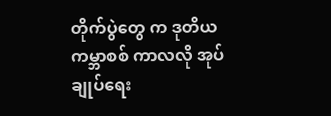တိုက်ပွဲတွေ က ဒုတိယကမ္ဘာစစ် ကာလလို အုပ်ချုပ်ရေး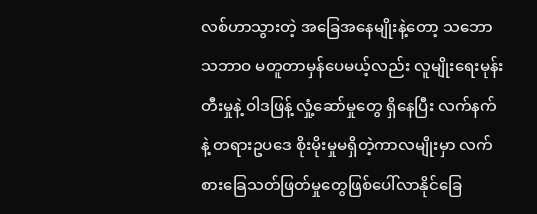လစ်ဟာသွားတဲ့ အခြေအနေမျိုးနဲ့တော့ သဘောသဘာဝ မတူတာမှန်ပေမယ့်လည်း လူမျိုးရေးမုန်းတီးမှုနဲ့ ဝါဒဖြန့် လှုံ့ဆော်မှုတွေ ရှိနေပြီး လက်နက်နဲ့ တရားဥပဒေ စိုးမိုးမှုမရှိတဲ့ကာလမျိုးမှာ လက်စားခြေသတ်ဖြတ်မှုတွေဖြစ်ပေါ်လာနိုင်ခြေ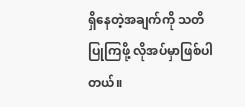ရှိနေတဲ့အချက်ကို သတိ ပြုကြဖို့ လိုအပ်မှာဖြစ်ပါတယ်။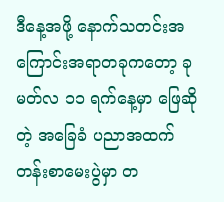ဒီနေ့အဖို့ နောက်သတင်းအကြောင်းအရာတခုကတော့ ခုမတ်လ ၁၁ ရက်နေ့မှာ ဖြေဆိုတဲ့ အခြေခံ ပညာအထက်တန်းစာမေးပွဲမှာ တ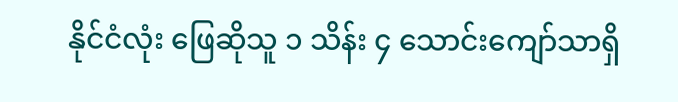နိုင်ငံလုံး ဖြေဆိုသူ ၁ သိန်း ၄ သောင်းကျော်သာရှိ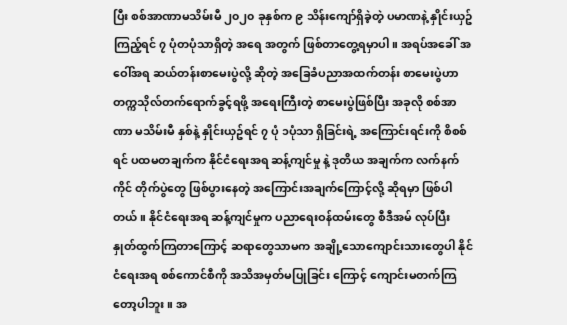ပြီး စစ်အာဏာမသိမ်းမီ ၂၀၂၀ ခုနှစ်က ၉ သိန်းကျော်ရှိခဲ့တဲ့ ပမာဏနဲ့ နှိုင်းယှဥ်ကြည့်ရင် ၇ ပုံတပုံသာရှိတဲ့ အရေ အတွက် ဖြစ်တာတွေ့ရမှာပါ။ အရပ်အခေါ် အဝေါ်အရ ဆယ်တန်းစာမေးပွဲလို့ ဆိုတဲ့ အခြေခံပညာအထက်တန်း စာမေးပွဲဟာ တက္ကသိုလ်တက်ရောက်ခွင့်ရဖို့ အရေးကြီးတဲ့ စာမေးပွဲဖြစ်ပြီး အခုလို စစ်အာဏာ မသိမ်းမီ နှစ်နဲ့ နှိုင်းယှဥ်ရင် ၇ ပုံ ၁ပုံသာ ရှိခြင်းရဲ့ အကြောင်းရင်းကို စိစစ်ရင် ပထမတချက်က နိုင်ငံရေးအရ ဆန့်ကျင်မှု နဲ့ ဒုတိယ အချက်က လက်နက်ကိုင် တိုက်ပွဲတွေ ဖြစ်ပွားနေတဲ့ အကြောင်းအချက်ကြောင့်လို့ ဆိုရမှာ ဖြစ်ပါတယ်။ နိုင်ငံရေးအရ ဆန့်ကျင်မှုက ပညာရေးဝန်ထမ်းတွေ စီဒီအမ် လုပ်ပြီး နှုတ်ထွက်ကြတာကြောင့် ဆရာတွေသာမက အချို့သောကျောင်းသားတွေပါ နိုင်ငံရေးအရ စစ်ကောင်စီကို အသိအမှတ်မပြုခြင်း ကြောင့် ကျောင်းမတက်ကြတော့ပါဘူး။ အ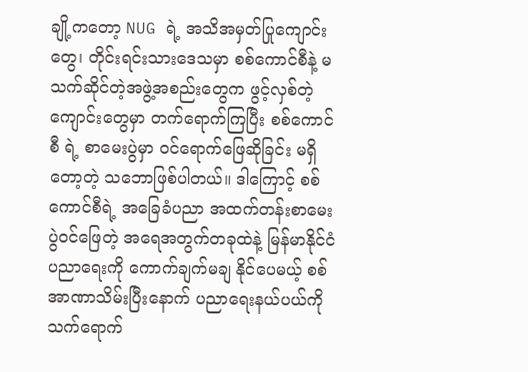ချို့ကတော့ NUG ရဲ့ အသိအမှတ်ပြုကျောင်းတွေ၊ တိုင်းရင်းသားဒေသမှာ စစ်ကောင်စီနဲ့ မသက်ဆိုင်တဲ့အဖွဲ့အစည်းတွေက ဖွင့်လှစ်တဲ့ ကျောင်းတွေမှာ တက်ရောက်ကြပြီး စစ်ကောင်စီ ရဲ့ စာမေးပွဲမှာ ဝင်ရောက်ဖြေဆိုခြင်း မရှိတော့တဲ့ သဘောဖြစ်ပါတယ်။ ဒါကြောင့် စစ်ကောင်စီရဲ့ အခြေခံပညာ အထက်တန်းစာမေးပွဲဝင်ဖြေတဲ့ အရေအတွက်တခုထဲနဲ့ မြန်မာနိုင်ငံပညာရေးကို ကောက်ချက်မချ နိုင်ပေမယ့် စစ်အာဏာသိမ်းပြီးနောက် ပညာရေးနယ်ပယ်ကို သက်ရောက်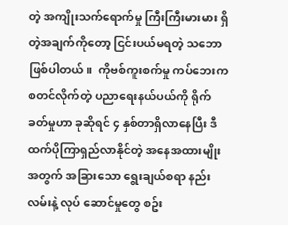တဲ့ အကျိုးသက်ရောက်မှု ကြီးကြီးမားမား ရှိတဲ့အချက်ကိုတော့ ငြင်းပယ်မရတဲ့ သဘောဖြစ်ပါတယ်။  ကိုဗစ်ကူးစက်မှု ကပ်ဘေးက စတင်လိုက်တဲ့ ပညာရေးနယ်ပယ်ကို ရိုက်ခတ်မှုဟာ ခုဆိုရင် ၄ နှစ်တာရှိလာနေပြီး ဒီထက်ပိုကြာရှည်လာနိုင်တဲ့ အနေအထားမျိုးအတွက် အခြားသော ရွေးချယ်စရာ နည်းလမ်းနဲ့ လုပ် ဆောင်မှုတွေ စဥ်း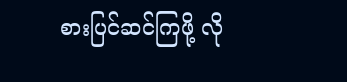စားပြင်ဆင်ကြဖို့ လို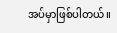အပ်မှာဖြစ်ပါတယ်။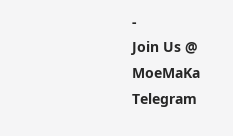-
Join Us @ MoeMaKa Telegram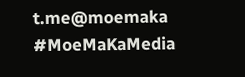t.me@moemaka
#MoeMaKaMedia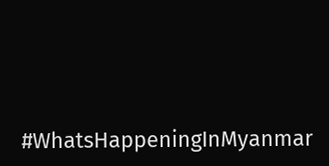#WhatsHappeningInMyanmar